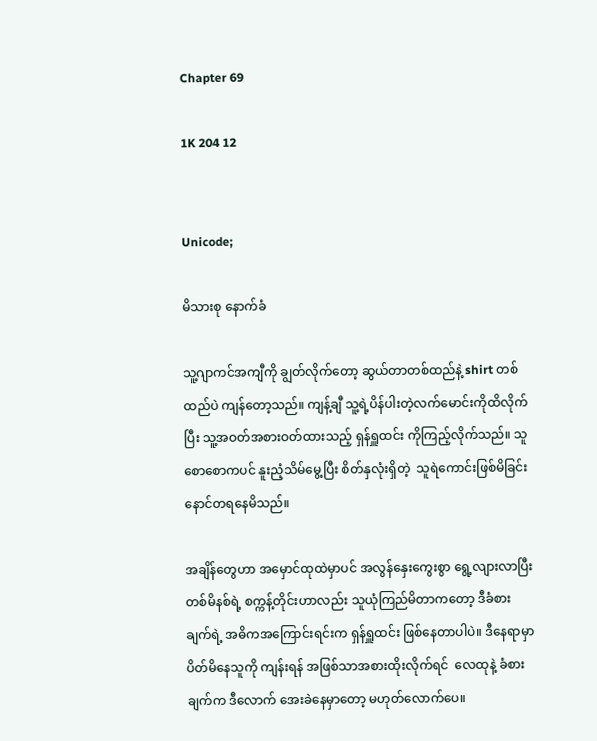Chapter 69

1K 204 12


Unicode;

မိသားစု နောက်ခံ

သူ့ဂျာကင်အ‌ကျီကို ချွတ်လိုက်တော့ ဆွယ်တာတစ်ထည်နဲ့ shirt တစ်ထည်ပဲ ကျန်တော့သည်။ ကျန့်ချီ သူ့ရဲ့ပိန်ပါးတဲ့လက်မောင်းကိုထိလိုက်ပြီး သူ့အဝတ်အစားဝတ်ထားသည့် ရှန်ရှူထင်း ကိုကြည့်လိုက်သည်။ သူ စောစောကပင် နူးညံ့သိမ်မွေ့ပြီး စိတ်နှလုံးရှိတဲ့  သူရဲကောင်းဖြစ်မိခြင်း နောင်တရနေမိသည်။

အချိန်တွေဟာ အမှောင်ထုထဲမှာပင် အလွန်နှေးကွေးစွာ ရွေ့လျားလာပြီး တစ်မိနစ်ရဲ့ စက္ကန့်တိုင်းဟာလည်း သူယုံကြည်မိတာကတော့ ဒီခံစားချက်ရဲ့ အဓိကအကြောင်းရင်းက ရှန်ရှူထင်း ဖြစ်နေတာပါပဲ။ ဒီနေရာမှာ ပိတ်မိနေသူကို ကျန်းရန် အဖြစ်သာအစားထိုးလိုက်ရင်  လေထုနဲ့ ခံစားချက်က ဒီလောက် အေးခဲနေမှာတော့ မဟုတ်လောက်ပေ။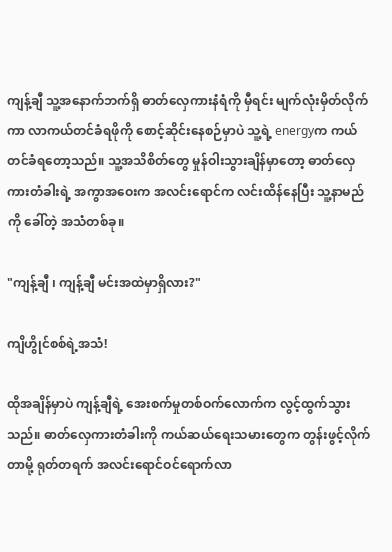ကျန့်ချီ သူ့အနောက်ဘက်ရှိ ဓာတ်လှေကားနံရံကို မှီရင်း မျက်လုံးမှိတ်လိုက်ကာ လာကယ်တင်ခံရဖိုကို စောင့်ဆိုင်းနေစဉ်မှာပဲ သူ့ရဲ့ energyက ကယ်တင်ခံရတော့သည်။ သူ့အသိစိတ်တွေ မှုန်ဝါးသွားချိန်မှာတော့ ဓာတ်လှေကားတံခါးရဲ့ အကွာအဝေးက အလင်းရောင်က လင်းထိန်နေပြီး သူ့နာမည်ကို ခေါ်တဲ့ အသံတစ်ခု။

"ကျန့်ချီ ၊ ကျန့်ချီ မင်းအထဲမှာရှိလား?"

ကျိဟွိုင်စစ်ရဲ့အသံ!

ထိုအချိန်မှာပဲ ကျန့်ချီရဲ့ အေးစက်မှုတစ်ဝက်လောက်က လွင့်ထွက်သွားသည်။ ဓာတ်လှေကားတံခါးကို ကယ်ဆယ်ရေးသမားတွေက တွန်းဖွင့်လိုက်တာမို့ ရုတ်တရက် အလင်းရောင်ဝင်ရောက်လာ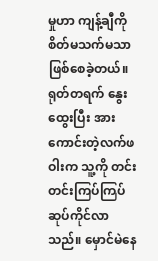မှုဟာ ကျန့်ချီကို စိတ်မသက်မသာဖြစ်စေခဲ့တယ်။ရုတ်တရက် နွေးထွေးပြီး အားကောင်းတဲ့လက်ဖဝါးက သူ့ကို တင်းတင်းကြပ်ကြပ် ဆုပ်ကိုင်လာသည်။ မှောင်မဲနေ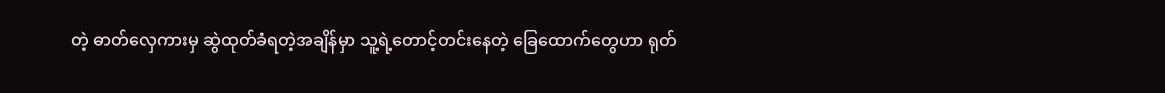တဲ့ ဓာတ်လှေကားမှ ဆွဲထုတ်ခံရတဲ့အချိန်မှာ သူ့ရဲ့တောင့်တင်းနေတဲ့ ခြေထောက်တွေဟာ ရုတ်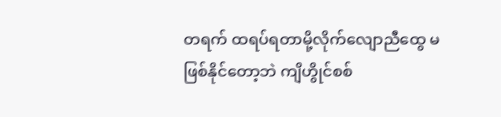တရက် ထရပ်ရတာမို့လိုက်လျောညီထွေ မဖြစ်နိုင်တော့ဘဲ ကျိဟွိုင်စစ်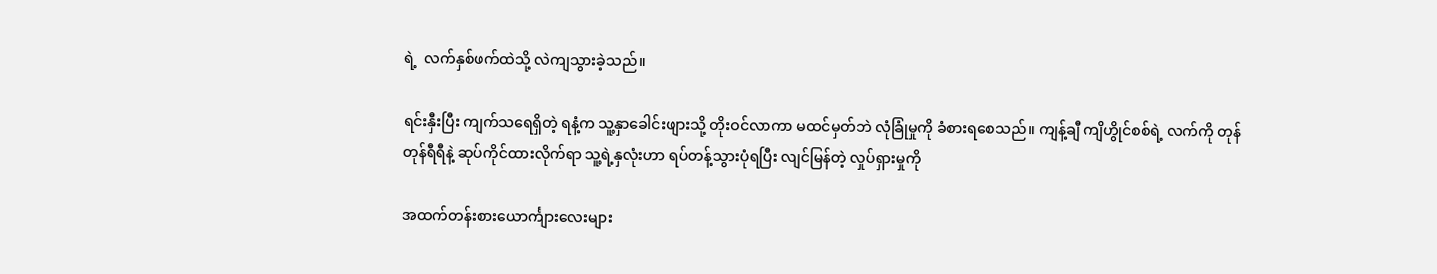ရဲ့  လက်နှစ်ဖက်ထဲသို့ လဲကျသွားခဲ့သည်။

ရင်းနှီးပြီး ကျက်သရေရှိတဲ့ ရနံ့က သူ့နှာခေါင်းဖျားသို့ တိုးဝင်လာကာ မထင်မှတ်ဘဲ လုံခြုံမှုကို ခံစားရစေသည်။ ကျန့်ချီ ကျိဟွိုင်စစ်ရဲ့ လက်ကို တုန်တုန်ရီရီနဲ့ ဆုပ်ကိုင်ထားလိုက်ရာ သူ့ရဲ့နှလုံးဟာ ရပ်တန့်သွားပုံရပြီး လျင်မြန်တဲ့ လှုပ်ရှားမှုကို

အထက်တန်းစားယောင်္ကျားလေးများ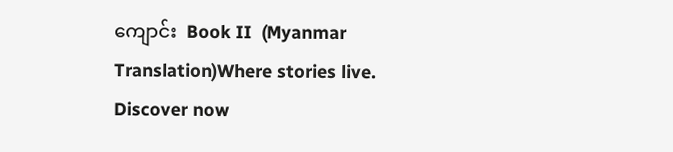ကျောင်း  Book II  (Myanmar Translation)Where stories live. Discover now